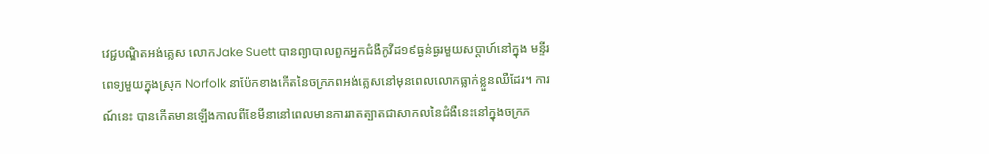វេជ្ជបណ្ឌិតអង់គ្លេស លោកJake Suett បានព្យាបាលពួកអ្នកជំងឺកូវីដ១៩ធ្ងន់ធ្ងរមួយសប្តាហ៍នៅក្នុង មន្ទីរពេទ្យមួយក្នុងស្រុក Norfolk នាប៉ែកខាងកើតនៃចក្រភពអង់គ្លេសនៅមុនពេលលោកធ្លាក់ខ្លួនឈឺដែរ។ ការណ៍នេះ បានកើតមានឡើងកាលពីខែមីនានៅពេលមានការរាតត្បាតជាសាកលនៃជំងឺនេះនៅក្នុងចក្រភ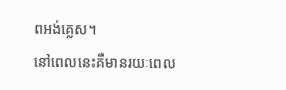ពអង់គ្លេស។
នៅពេលនេះគឺមានរយៈពេល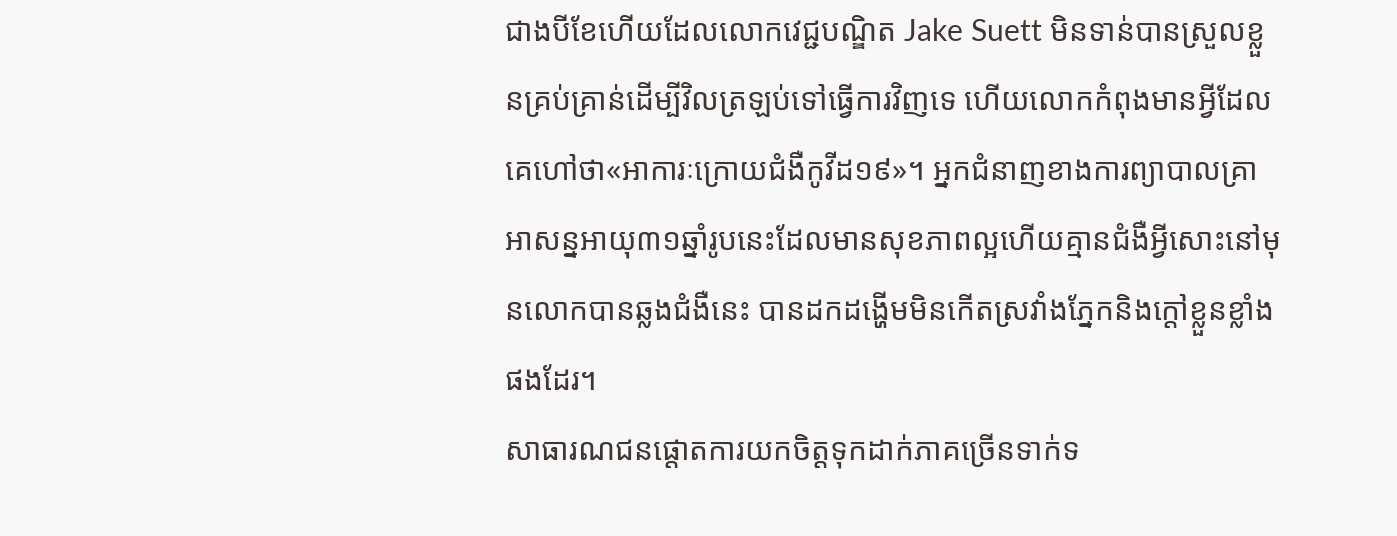ជាងបីខែហើយដែលលោកវេជ្ជបណ្ឌិត Jake Suett មិនទាន់បានស្រួលខ្លួនគ្រប់គ្រាន់ដើម្បីវិលត្រឡប់ទៅធ្វើការវិញទេ ហើយលោកកំពុងមានអ្វីដែលគេហៅថា«អាការៈក្រោយជំងឺកូវីដ១៩»។ អ្នកជំនាញខាងការព្យាបាលគ្រាអាសន្នអាយុ៣១ឆ្នាំរូបនេះដែលមានសុខភាពល្អហើយគ្មានជំងឺអ្វីសោះនៅមុនលោកបានឆ្លងជំងឺនេះ បានដកដង្ហើមមិនកើតស្រវាំងភ្នែកនិងក្តៅខ្លួនខ្លាំងផងដែរ។
សាធារណជនផ្តោតការយកចិត្តទុកដាក់ភាគច្រើនទាក់ទ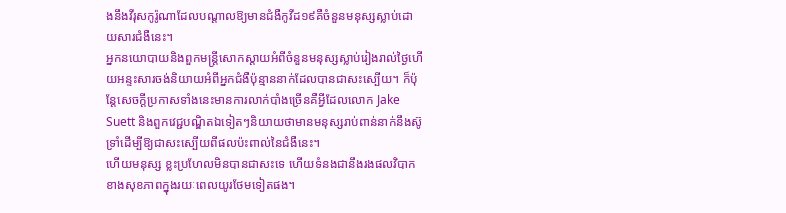ងនឹងវីរុសកូរ៉ូណាដែលបណ្តាលឱ្យមានជំងឺកូវីដ១៩គឺចំនួនមនុស្សស្លាប់ដោយសារជំងឺនេះ។
អ្នកនយោបាយនិងពួកមន្ត្រីសោកស្តាយអំពីចំនួនមនុស្សស្លាប់រៀងរាល់ថ្ងៃហើយអន្ទះសារចង់និយាយអំពីអ្នកជំងឺប៉ុន្មាននាក់ដែលបានជាសះស្បើយ។ ក៏ប៉ុន្តែសេចក្តីប្រកាសទាំងនេះមានការលាក់បាំងច្រើនគឺអ្វីដែលលោក Jake Suett និងពួកវេជ្ជបណ្ឌិតឯទៀតៗនិយាយថាមានមនុស្សរាប់ពាន់នាក់នឹងស៊ូទ្រាំដើម្បីឱ្យជាសះស្បើយពីផលប៉ះពាល់នៃជំងឺនេះ។
ហើយមនុស្ស ខ្លះប្រហែលមិនបានជាសះទេ ហើយទំនងជានឹងរងផលវិបាកខាងសុខភាពក្នុងរយៈពេលយូរថែមទៀតផង។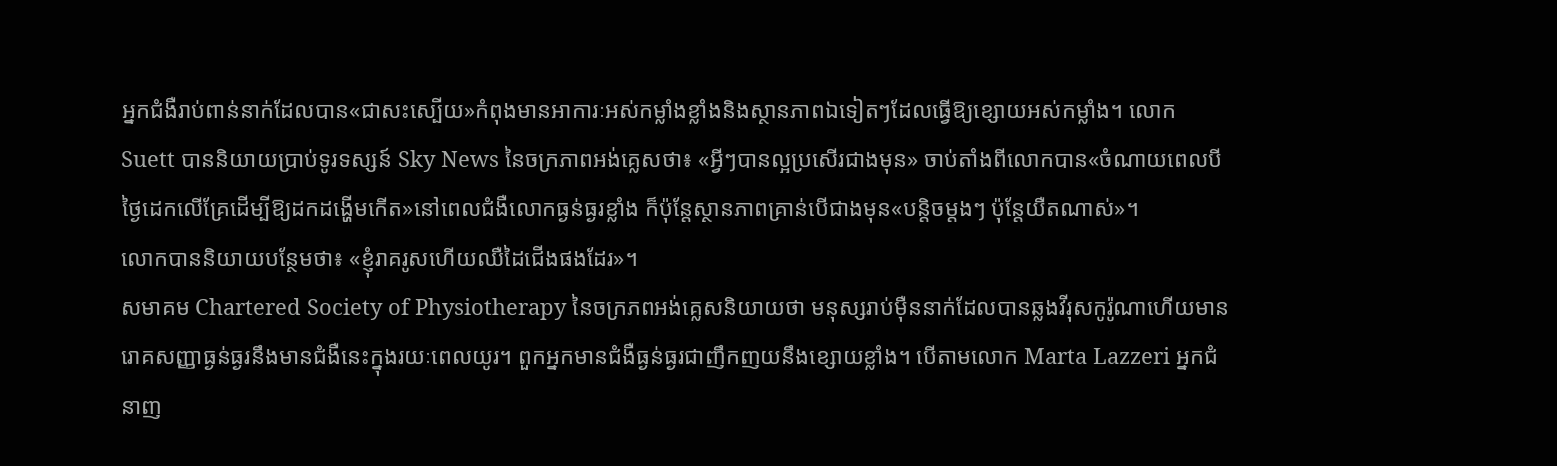អ្នកជំងឺរាប់ពាន់នាក់ដែលបាន«ជាសះស្បើយ»កំពុងមានអាការៈអស់កម្លាំងខ្លាំងនិងស្ថានភាពឯទៀតៗដែលធ្វើឱ្យខ្សោយអស់កម្លាំង។ លោក Suett បាននិយាយប្រាប់ទូរទស្សន៍ Sky News នៃចក្រភាពអង់គ្លេសថា៖ «អ្វីៗបានល្អប្រសើរជាងមុន» ចាប់តាំងពីលោកបាន«ចំណាយពេលបីថ្ងៃដេកលើគ្រែដើម្បីឱ្យដកដង្ហើមកើត»នៅពេលជំងឺលោកធ្ងន់ធ្ងរខ្លាំង ក៏ប៉ុន្តែស្ថានភាពគ្រាន់បើជាងមុន«បន្តិចម្តងៗ ប៉ុន្តែយឺតណាស់»។
លោកបាននិយាយបន្ថែមថា៖ «ខ្ញុំរាគរូសហើយឈឺដៃជើងផងដែរ»។
សមាគម Chartered Society of Physiotherapy នៃចក្រភពអង់គ្លេសនិយាយថា មនុស្សរាប់ម៉ឺននាក់ដែលបានឆ្លងវីរុសកូរ៉ូណាហើយមានរោគសញ្ញាធ្ងន់ធ្ងរនឹងមានជំងឺនេះក្នុងរយៈពេលយូរ។ ពួកអ្នកមានជំងឺធ្ងន់ធ្ងរជាញឹកញយនឹងខ្សោយខ្លាំង។ បើតាមលោក Marta Lazzeri អ្នកជំនាញ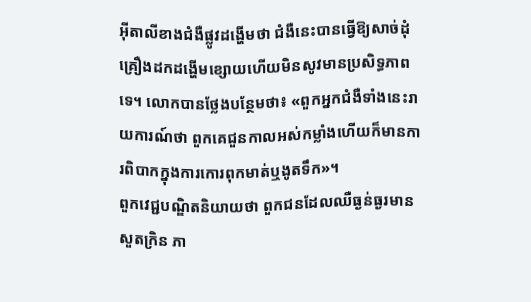អ៊ីតាលីខាងជំងឺផ្លូវដង្ហើមថា ជំងឺនេះបានធ្វើឱ្យសាច់ដុំគ្រឿងដកដង្ហើមខ្សោយហើយមិនសូវមានប្រសិទ្ធភាពទេ។ លោកបានថ្លែងបន្ថែមថា៖ «ពួកអ្នកជំងឺទាំងនេះរាយការណ៍ថា ពួកគេជួនកាលអស់កម្លាំងហើយក៏មានការពិបាកក្នុងការកោរពុកមាត់ឬងូតទឹក»។
ពួកវេជ្ជបណ្ឌិតនិយាយថា ពួកជនដែលឈឺធ្ងន់ធ្ងរមានសួតក្រិន ភា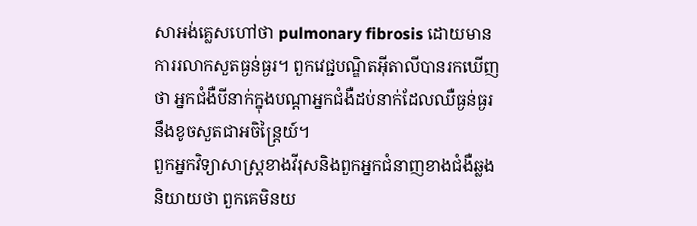សាអង់គ្លេសហៅថា pulmonary fibrosis ដោយមានការរលាកសួតធ្ងន់ធ្ងរ។ ពួកវេជ្ជបណ្ឌិតអ៊ីតាលីបានរកឃើញថា អ្នកជំងឺបីនាក់ក្នុងបណ្តាអ្នកជំងឺដប់នាក់ដែលឈឺធ្ងន់ធ្ងរនឹងខូចសួតជាអចិន្ត្រៃយ៍។
ពួកអ្នកវិទ្យាសាស្ត្រខាងវីរុសនិងពួកអ្នកជំនាញខាងជំងឺឆ្លងនិយាយថា ពួកគេមិនយ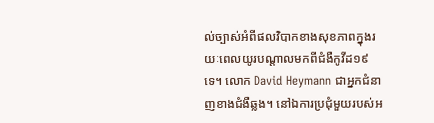ល់ច្បាស់អំពីផលវិបាកខាងសុខភាពក្នុងរយៈពេលយូរបណ្តាលមកពីជំងឺកូវីដ១៩ទេ។ លោក David Heymann ជាអ្នកជំនាញខាងជំងឺឆ្លង។ នៅឯការប្រជុំមួយរបស់អ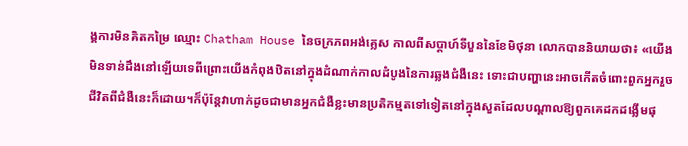ង្គការមិនគិតកម្រៃ ឈ្មោះ Chatham House នៃចក្រភពអង់គ្លេស កាលពីសប្តាហ៍ទីបួននៃខែមិថុនា លោកបាននិយាយថា៖ «យើងមិនទាន់ដឹងនៅឡើយទេពីព្រោះយើងកំពុងឋិតនៅក្នុងដំណាក់កាលដំបូងនៃការឆ្លងជំងឺនេះ ទោះជាបញ្ហានេះអាចកើតចំពោះពួកអ្នករួចជីវិតពីជំងឺនេះក៏ដោយ។ក៏ប៉ុន្តែវាហាក់ដូចជាមានអ្នកជំងឺខ្លះមានប្រតិកម្មតទៅទៀតនៅក្នុងសួតដែលបណ្តាលឱ្យពួកគេដកដង្លើមផុ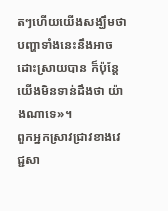តៗហើយយើងសង្ឃឹមថាបញ្ហាទាំងនេះនឹងអាចដោះស្រាយបាន ក៏ប៉ុន្តែយើងមិនទាន់ដឹងថា យ៉ាងណាទេ»។
ពួកអ្នកស្រាវជ្រាវខាងវេជ្ជសា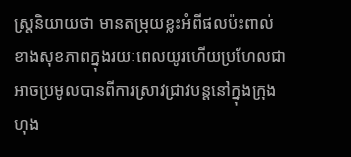ស្ត្រនិយាយថា មានតម្រុយខ្លះអំពីផលប៉ះពាល់ខាងសុខភាពក្នុងរយៈពេលយូរហើយប្រហែលជាអាចប្រមូលបានពីការស្រាវជ្រាវបន្តនៅក្នុងក្រុងហុង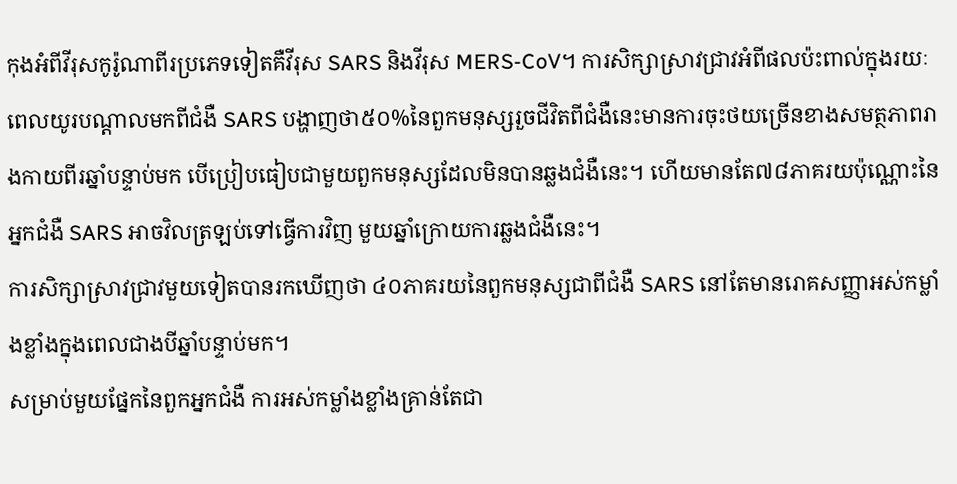កុងអំពីវីរុសកូរ៉ូណាពីរប្រភេទទៀតគឺវីរុស SARS និងវីរុស MERS-CoV។ ការសិក្សាស្រាវជ្រាវអំពីផលប៉ះពាល់ក្នុងរយៈពេលយូរបណ្តាលមកពីជំងឺ SARS បង្ហាញថា៥០%នៃពួកមនុស្សរួចជីវិតពីជំងឺនេះមានការចុះថយច្រើនខាងសមត្ថភាពរាងកាយពីរឆ្នាំបន្ទាប់មក បើប្រៀបធៀបជាមួយពួកមនុស្សដែលមិនបានឆ្លងជំងឺនេះ។ ហើយមានតែ៧៨ភាគរយប៉ុណ្ណោះនៃអ្នកជំងឺ SARS អាចវិលត្រឡប់ទៅធ្វើការវិញ មួយឆ្នាំក្រោយការឆ្លងជំងឺនេះ។
ការសិក្សាស្រាវជ្រាវមួយទៀតបានរកឃើញថា ៤០ភាគរយនៃពួកមនុស្សជាពីជំងឺ SARS នៅតែមានរោគសញ្ញាអស់កម្លាំងខ្លាំងក្នុងពេលជាងបីឆ្នាំបន្ទាប់មក។
សម្រាប់មួយផ្នែកនៃពួកអ្នកជំងឺ ការអស់កម្លាំងខ្លាំងគ្រាន់តែជា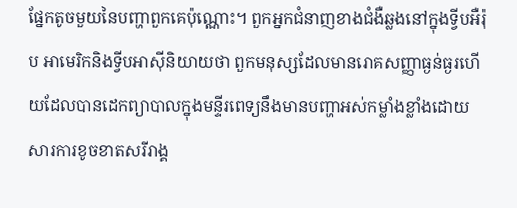ផ្នែកតូចមួយនៃបញ្ហាពួកគេប៉ុណ្ណោះ។ ពួកអ្នកជំនាញខាងជំងឺឆ្លងនៅក្នុងទ្វីបអឺរ៉ុប អាមេរិកនិងទ្វីបអាស៊ីនិយាយថា ពួកមនុស្សដែលមានរោគសញ្ញាធ្ងន់ធ្ងរហើយដែលបានដេកព្យាបាលក្នុងមន្ទីរពេទ្យនឹងមានបញ្ហាអស់កម្លាំងខ្លាំងដោយសារការខូចខាតសរីរាង្គ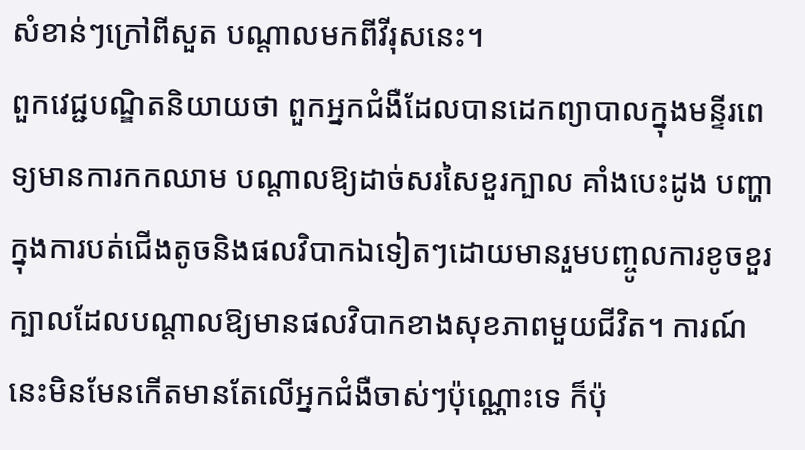សំខាន់ៗក្រៅពីសួត បណ្តាលមកពីវីរុសនេះ។
ពួកវេជ្ជបណ្ឌិតនិយាយថា ពួកអ្នកជំងឺដែលបានដេកព្យាបាលក្នុងមន្ទីរពេទ្យមានការកកឈាម បណ្តាលឱ្យដាច់សរសៃខួរក្បាល គាំងបេះដូង បញ្ហាក្នុងការបត់ជើងតូចនិងផលវិបាកឯទៀតៗដោយមានរួមបញ្ចូលការខូចខួរក្បាលដែលបណ្តាលឱ្យមានផលវិបាកខាងសុខភាពមួយជីវិត។ ការណ៍នេះមិនមែនកើតមានតែលើអ្នកជំងឺចាស់ៗប៉ុណ្ណោះទេ ក៏ប៉ុ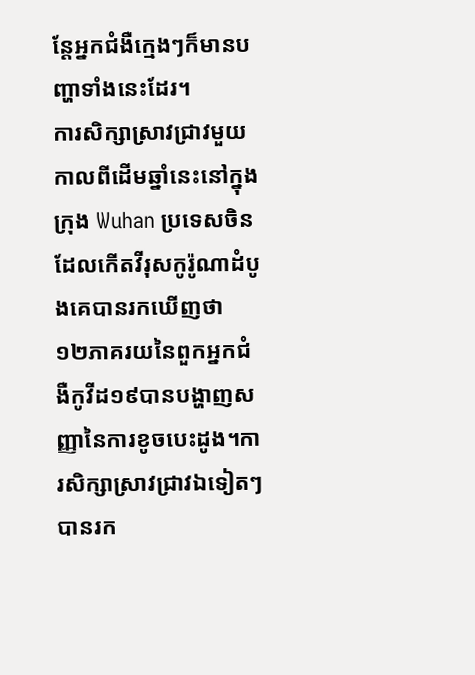ន្តែអ្នកជំងឺក្មេងៗក៏មានបញ្ហាទាំងនេះដែរ។
ការសិក្សាស្រាវជ្រាវមួយកាលពីដើមឆ្នាំនេះនៅក្នុងក្រុង Wuhan ប្រទេសចិនដែលកើតវីរុសកូរ៉ូណាដំបូងគេបានរកឃើញថា ១២ភាគរយនៃពួកអ្នកជំងឺកូវីដ១៩បានបង្ហាញសញ្ញានៃការខូចបេះដូង។ការសិក្សាស្រាវជ្រាវឯទៀតៗបានរក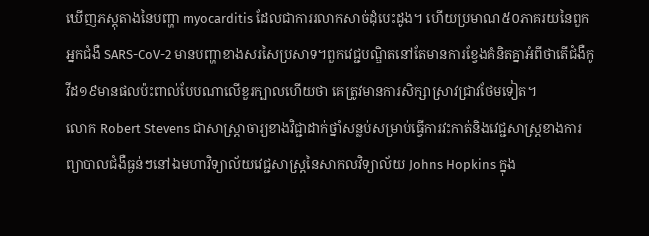ឃើញភស្តុតាងនៃបញ្ហា myocarditis ដែលជាការរលាកសាច់ដុំបេះដូង។ ហើយប្រមាណ៥០ភាគរយនៃពួកអ្នកជំងឺ SARS-CoV-2 មានបញ្ហាខាងសរសៃប្រសាទ។ពួកវេជ្ជបណ្ឌិតនៅតែមានការខ្វែងគំនិតគ្នាអំពីថាតើជំងឺកូវីដ១៩មានផលប៉ះពាល់បែបណាលើខួរក្បាលហើយថា គេត្រូវមានការសិក្សាស្រាវជ្រាវថែមទៀត។
លោក Robert Stevens ជាសាស្ត្រាចារ្យខាងវិជ្ជាដាក់ថ្នាំសន្លប់សម្រាប់ធ្វើការវះកាត់និងវេជ្ជសាស្ត្រខាងការព្យាបាលជំងឺធ្ងន់ៗនៅឯមហាវិទ្យាល័យវេជ្ជសាស្ត្រនៃសាកលវិទ្យាល័យ Johns Hopkins ក្នុង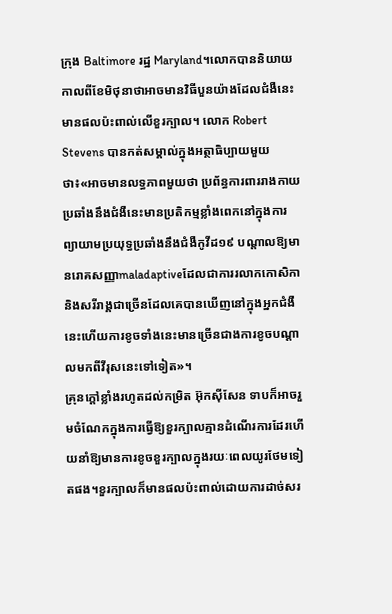ក្រុង Baltimore រដ្ឋ Maryland។លោកបាននិយាយកាលពីខែមិថុនាថាអាចមានវិធីបួនយ៉ាងដែលជំងឺនេះមានផលប៉ះពាល់លើខួរក្បាល។ លោក Robert Stevens បានកត់សម្គាល់ក្នុងអត្ថាធិប្បាយមួយថា៖«អាចមានលទ្ធភាពមួយថា ប្រព័ន្ធការពាររាងកាយប្រឆាំងនឹងជំងឺនេះមានប្រតិកម្មខ្លាំងពេកនៅក្នុងការព្យាយាមប្រយុទ្ធប្រឆាំងនឹងជំងឺកូវីដ១៩ បណ្តាលឱ្យមានរោគសញ្ញាmaladaptiveដែលជាការរលាកកោសិកានិងសរីរាង្គជាច្រើនដែលគេបានឃើញនៅក្នុងអ្នកជំងឺនេះហើយការខូចទាំងនេះមានច្រើនជាងការខូចបណ្តាលមកពីវីរុសនេះទៅទៀត»។
គ្រុនក្តៅខ្លាំងរហូតដល់កម្រិត អ៊ុកស៊ីសែន ទាបក៏អាចរួមចំណែកក្នុងការធ្វើឱ្យខួរក្បាលគ្មានដំណើរការដែរហើយនាំឱ្យមានការខូចខួរក្បាលក្នុងរយៈពេលយូរថែមទៀតផង។ខួរក្បាលក៏មានផលប៉ះពាល់ដោយការដាច់សរ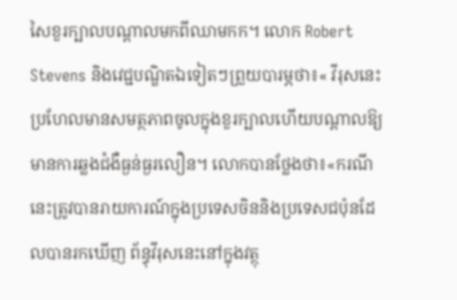សៃខួរក្បាលបណ្តាលមកពីឈាមកក។ លោក Robert Stevens និងវេជ្ជបណ្ឌិតឯទៀតៗព្រួយបារម្ភថា៖« វីរុសនេះប្រហែលមានសមត្ថភាពចូលក្នុងខួរក្បាលហើយបណ្តាលឱ្យមានការឆ្លងជំងឺធ្ងន់ធ្ងរលឿន។ លោកបានថ្លែងថា៖«ករណីនេះត្រូវបានរាយការណ៍ក្នុងប្រទេសចិននិងប្រទេសជប៉ុនដែលបានរកឃើញ ព័ន្ធុវីរុសនេះនៅក្នុងវត្ថុ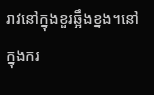រាវនៅក្នុងខួរឆ្អឹងខ្នង។នៅក្នុងករ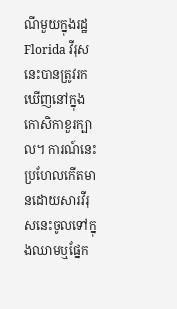ណីមួយក្នុងរដ្ឋ Florida វីរុសនេះបានត្រូវរកឃើញនៅក្នុងកោសិកាខួរក្បាល។ ការណ៍នេះប្រហែលកើតមានដោយសារវីរុសនេះចូលទៅក្នុងឈាមឬផ្នែក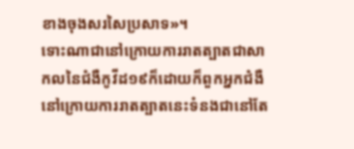ខាងចុងសរសៃប្រសាទ»។
ទោះណាជានៅក្រោយការរាតត្បាតជាសាកលនៃជំងឺកូវីដ១៩ក៏ដោយក៏ពួកអ្នកជំងឺនៅក្រោយការរាតត្បាតនេះទំនងជានៅតែ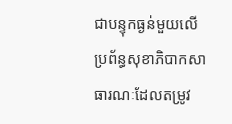ជាបន្ទុកធ្ងន់មួយលើប្រព័ន្ធសុខាភិបាកសាធារណៈដែលតម្រូវ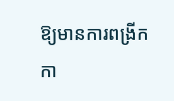ឱ្យមានការពង្រីកកា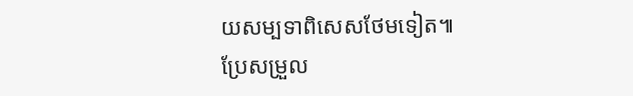យសម្បទាពិសេសថែមទៀត៕
ប្រែសម្រួល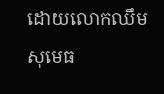ដោយលោកឈឹម សុមេធ